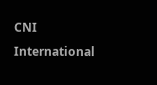CNI International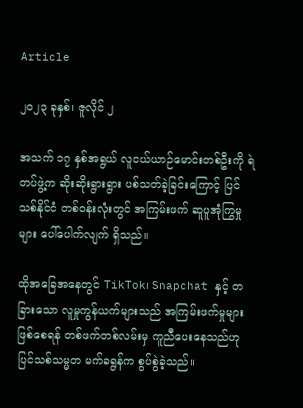Article

၂၀၂၃ ခုနှစ်၊ ဇူလိုင် ၂

အသက် ၁၇ နှစ်အရွယ် လူငယ်ယာဉ်မောင်းတစ်ဦးကို ရဲတပ်ဖွဲ့က ဆိုးဆိုးရွားရွား ပစ်သတ်ခဲ့ခြင်းကြောင့် ပြင်သစ်နိုင်ငံ တစ်ဝန်းလုံးတွင် အကြမ်းဖက် ဆူပူအုံကြွမှုများ ပေါ်ပေါက်လျက် ရှိသည်။

ထိုအခြေအနေတွင် TikTok၊ Snapchat နှင့် တခြားသော လူမှုကွန်ယက်များသည် အကြမ်းဖက်မှုများ ဖြစ်စေရန် တစ်ဖက်တစ်လမ်းမှ ကူညီပေးနေသည်ဟု ပြင်သစ်သမ္မတ မက်ခရွန်က စွပ်စွဲခဲ့သည်။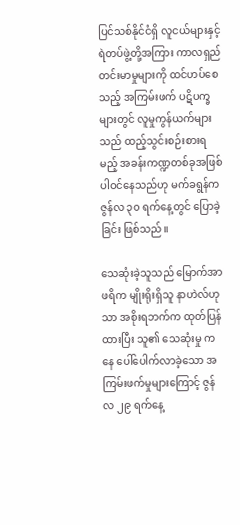ပြင်သစ်နိုင်ငံရှိ လူငယ်များနှင့် ရဲတပ်ဖွဲ့တို့အကြား ကာလရှည် တင်းမာမှုများကို ထင်ဟပ်စေသည့် အကြမ်းဖက် ပဋိပက္ခများတွင် လူမှုကွန်ယက်များသည် ထည့်သွင်းစဉ်းစားရမည့် အခန်းကဏ္ဍတစ်ခုအဖြစ် ပါဝင်နေသည်ဟု မက်ခရွန်က ဇွန်လ ၃၀ ရက်နေ့တွင် ပြောခဲ့ခြင်း ဖြစ်သည်။

သေဆုံးခဲ့သူသည် မြောက်အာဖရိက မျိုးရိုးရှိသူ နာဟဲလ်ဟုသာ အစိုးရဘက်က ထုတ်ပြန်ထားပြီး သူ၏ သေဆုံးမှု ကနေ ပေါ်ပေါက်လာခဲ့သော အကြမ်းဖက်မှုများကြောင့် ဇွန်လ ၂၉ ရက်နေ့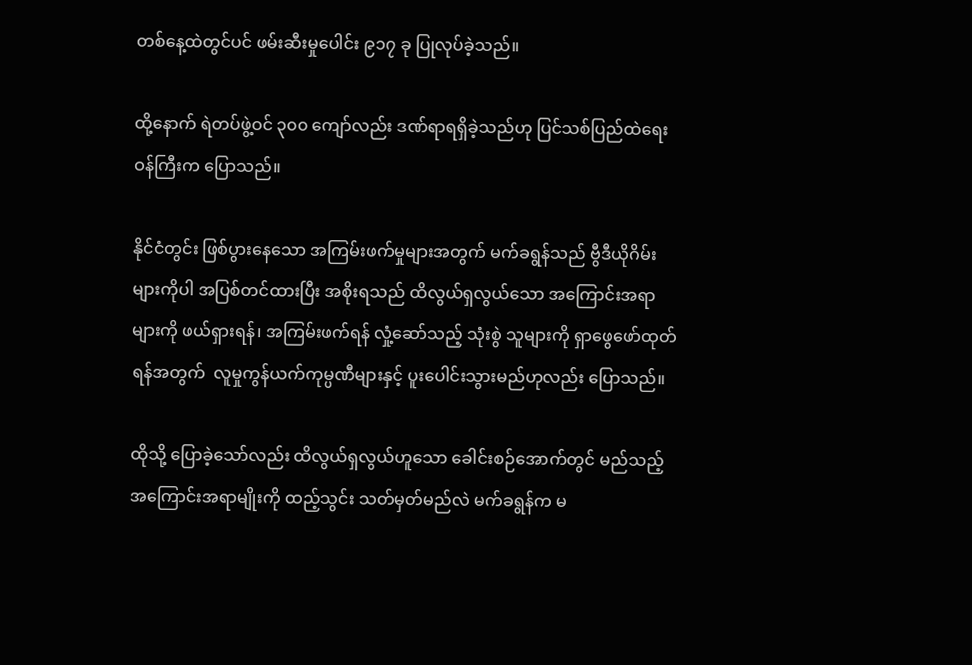တစ်နေ့ထဲတွင်ပင် ဖမ်းဆီးမှုပေါင်း ၉၁၇ ခု ပြုလုပ်ခဲ့သည်။

ထို့နောက် ရဲတပ်ဖွဲ့ဝင် ၃၀၀ ကျော်လည်း ဒဏ်ရာရရှိခဲ့သည်ဟု ပြင်သစ်ပြည်ထဲရေးဝန်ကြီးက ပြောသည်။

နိုင်ငံတွင်း ဖြစ်ပွားနေသော အကြမ်းဖက်မှုများအတွက် မက်ခရွန်သည် ဗွီဒီယိုဂိမ်းများကိုပါ အပြစ်တင်ထားပြီး အစိုးရသည် ထိလွယ်ရှလွယ်သော အကြောင်းအရာများကို ဖယ်ရှားရန်၊ အကြမ်းဖက်ရန် လှုံ့ဆော်သည့် သုံးစွဲ သူများကို ရှာဖွေဖော်ထုတ်ရန်အတွက်  လူမှုကွန်ယက်ကုမ္ပဏီများနှင့် ပူးပေါင်းသွားမည်ဟုလည်း ပြောသည်။

ထိုသို့ ပြောခဲ့သော်လည်း ထိလွယ်ရှလွယ်ဟူသော ခေါင်းစဉ်အောက်တွင် မည်သည့် အကြောင်းအရာမျိုးကို ထည့်သွင်း သတ်မှတ်မည်လဲ မက်ခရွန်က မ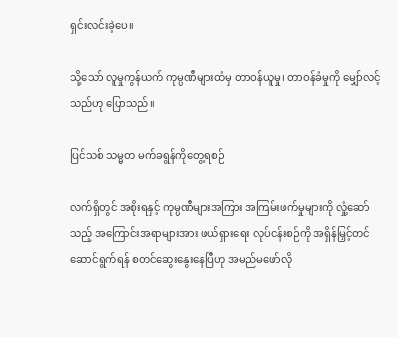ရှင်းလင်းခဲ့ပေ။

သို့သော် လူမှုကွန်ယက် ကုမ္ပဏီများထံမှ တာဝန်ယူမှု၊ တာဝန်ခံမှုကို မျှော်လင့်သည်ဟု ပြောသည်။

ပြင်သစ် သမ္မတ မက်ခရွန်ကိုတွေ့ရစဉ်

လက်ရှိတွင် အစိုးရနှင့် ကုမ္ပဏီများအကြား အကြမ်းဖက်မှုများကို လှုံ့ဆော်သည့် အကြောင်းအရာများအား ဖယ်ရှားရေး လုပ်ငန်းစဉ်ကို အရှိန်မြှင့်တင် ဆောင်ရွက်ရန် စတင်ဆွေးနွေးနေပြီဟု အမည်မဖော်လို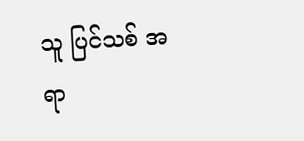သူ ပြင်သစ် အရာ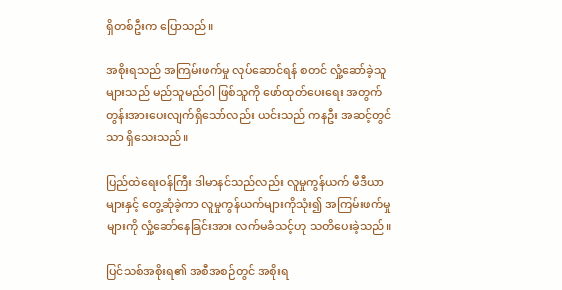ရှိတစ်ဦးက ပြောသည်။

အစိုးရသည် အကြမ်းဖက်မှု လုပ်ဆောင်ရန် စတင် လှုံ့ဆော်ခဲ့သူများသည် မည်သူမည်ဝါ ဖြစ်သူကို ဖော်ထုတ်ပေးရေး အတွက် တွန်းအားပေးလျက်ရှိသော်လည်း ယင်းသည် ကနဦး အဆင့်တွင်သာ ရှိသေးသည်။

ပြည်ထဲရေးဝန်ကြီး ဒါမာနင်သည်လည်း လူမှုကွန်ယက် မီဒီယာများနှင့် တွေ့ဆုံခဲ့ကာ လူမှုကွန်ယက်များကိုသုံး၍ အကြမ်းဖက်မှုများကို လှုံ့ဆော်နေခြင်းအား လက်မခံသင့်ဟု သတိပေးခဲ့သည်။

ပြင်သစ်အစိုးရ၏ အစီအစဉ်တွင် အစိုးရ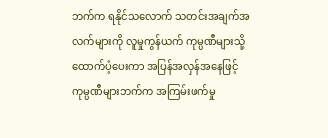ဘက်က ရနိုင်သလောက် သတင်းအချက်အလက်များကို လူမှုကွန်ယက် ကုမ္ပဏီများသို့ ထောက်ပံ့ပေးကာ အပြန်အလှန်အနေဖြင့် ကုမ္ပဏီများဘက်က အကြမ်းဖက်မှု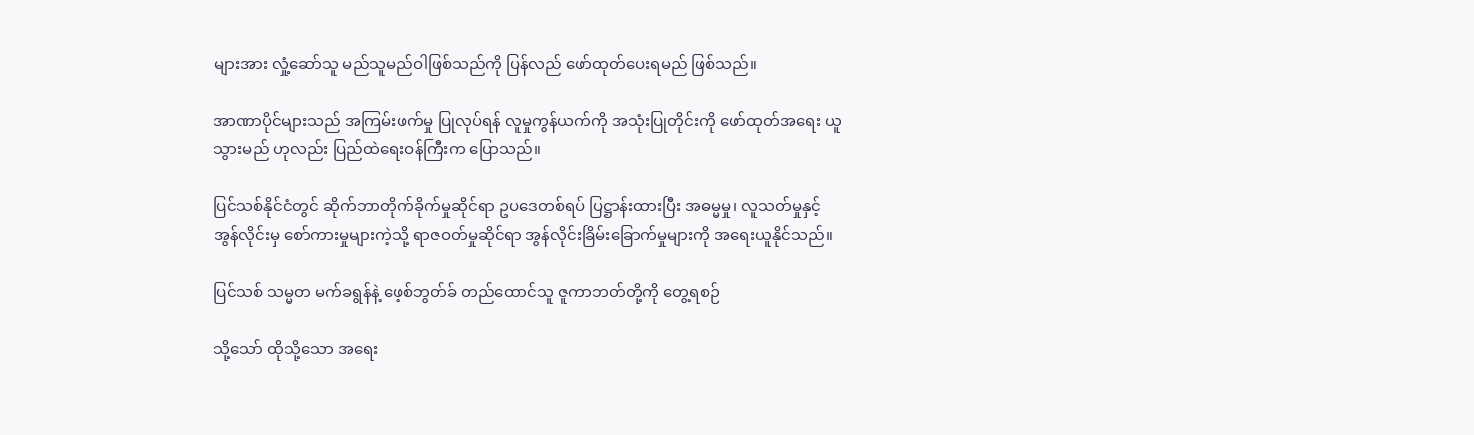များအား လှုံ့ဆော်သူ မည်သူမည်ဝါဖြစ်သည်ကို ပြန်လည် ဖော်ထုတ်ပေးရမည် ဖြစ်သည်။

အာဏာပိုင်များသည် အကြမ်းဖက်မှု ပြုလုပ်ရန် လူမှုကွန်ယက်ကို အသုံးပြုတိုင်းကို ဖော်ထုတ်အရေး ယူသွားမည် ဟုလည်း ပြည်ထဲရေးဝန်ကြီးက ပြောသည်။

ပြင်သစ်နိုင်ငံတွင် ဆိုက်ဘာတိုက်ခိုက်မှုဆိုင်ရာ ဥပဒေတစ်ရပ် ပြဋ္ဌာန်းထားပြီး အဓမ္မမှု၊ လူသတ်မှုနှင့် အွန်လိုင်းမှ စော်ကားမှုများကဲ့သို့ ရာဇဝတ်မှုဆိုင်ရာ အွန်လိုင်းခြိမ်းခြောက်မှုများကို အရေးယူနိုင်သည်။

ပြင်သစ် သမ္မတ မက်ခရွန်နဲ့ ဖေ့စ်ဘွတ်ခ် တည်ထောင်သူ ဇူကာဘတ်တို့ကို တွေ့ရစဉ်

သို့သော် ထိုသို့သော အရေး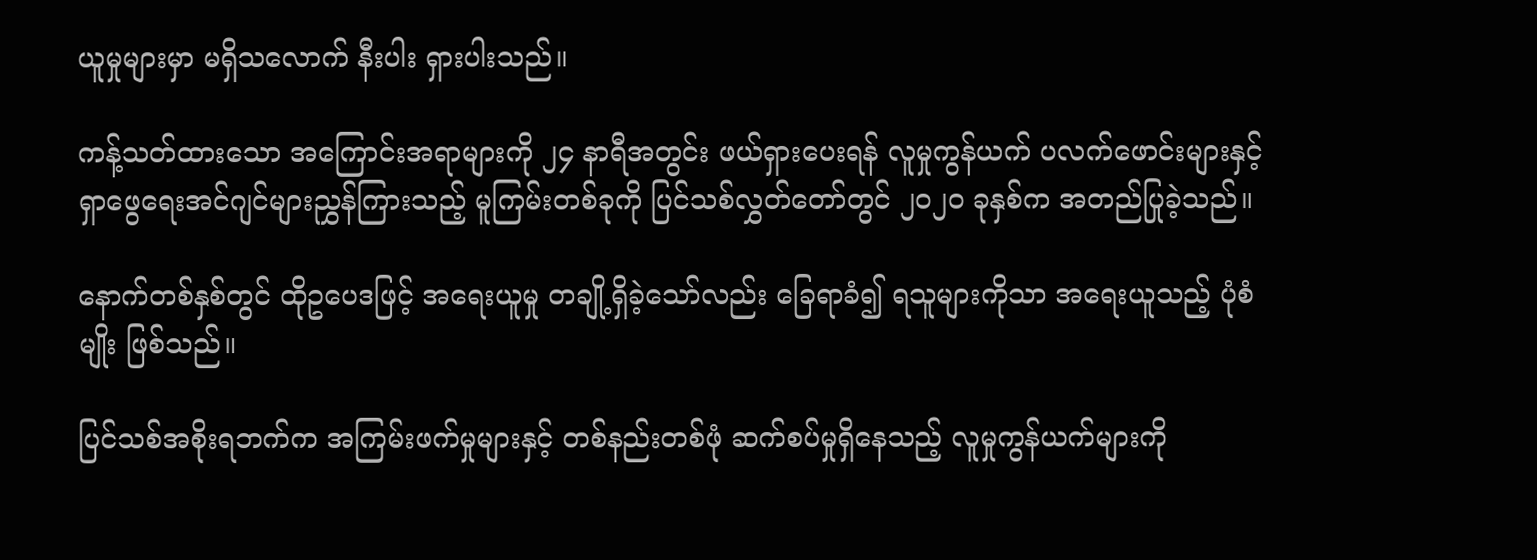ယူမှုများမှာ မရှိသလောက် နီးပါး ရှားပါးသည်။

ကန့်သတ်ထားသော အကြောင်းအရာများကို ၂၄ နာရီအတွင်း ဖယ်ရှားပေးရန် လူမှုကွန်ယက် ပလက်ဖောင်းများနှင့် ရှာဖွေရေးအင်ဂျင်များညွှန်ကြားသည့် မူကြမ်းတစ်ခုကို ပြင်သစ်လွှတ်တော်တွင် ၂၀၂၀ ခုနှစ်က အတည်ပြုခဲ့သည်။

နောက်တစ်နှစ်တွင် ထိုဥပေဒဖြင့် အရေးယူမှု တချို့ရှိခဲ့သော်လည်း ခြေရာခံ၍ ရသူများကိုသာ အရေးယူသည့် ပုံစံမျိုး ဖြစ်သည်။

ပြင်သစ်အစိုးရဘက်က အကြမ်းဖက်မှုများနှင့် တစ်နည်းတစ်ဖုံ ဆက်စပ်မှုရှိနေသည့် လူမှုကွန်ယက်များကို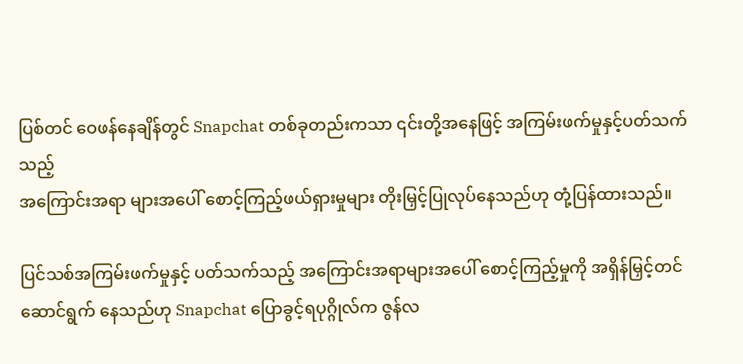ပြစ်တင် ဝေဖန်နေချိန်တွင် Snapchat တစ်ခုတည်းကသာ ၎င်းတို့အနေဖြင့် အကြမ်းဖက်မှုနှင့်ပတ်သက်သည့်
အကြောင်းအရာ များအပေါ် စောင့်ကြည့်ဖယ်ရှားမှုများ တိုးမြှင့်ပြုလုပ်နေသည်ဟု တုံ့ပြန်ထားသည်။

ပြင်သစ်အကြမ်းဖက်မှုနှင့် ပတ်သက်သည့် အကြောင်းအရာများအပေါ် စောင့်ကြည့်မှုကို အရှိန်မြှင့်တင် ဆောင်ရွက် နေသည်ဟု Snapchat ပြောခွင့်ရပုဂ္ဂိုလ်က ဇွန်လ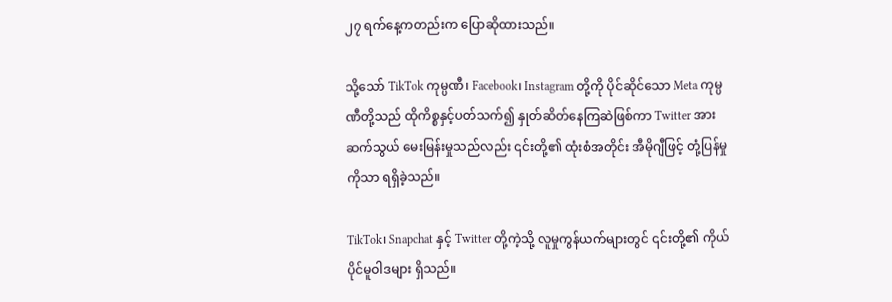၂၇ ရက်နေ့ကတည်းက ပြောဆိုထားသည်။

သို့သော် TikTok ကုမ္ပဏီ၊ Facebook၊ Instagram တို့ကို ပိုင်ဆိုင်သော Meta ကုမ္ပဏီတို့သည် ထိုကိစ္စနှင့်ပတ်သက်၍ နှုတ်ဆိတ်နေကြဆဲဖြစ်ကာ Twitter အား ဆက်သွယ် မေးမြန်းမှုသည်လည်း ၎င်းတို့၏ ထုံးစံအတိုင်း အီမိုဂျီဖြင့် တုံ့ပြန်မှုကိုသာ ရရှိခဲ့သည်။

TikTok၊ Snapchat နှင့် Twitter တို့ကဲ့သို့ လူမှုကွန်ယက်များတွင် ၎င်းတို့၏ ကိုယ်ပိုင်မူဝါဒများ ရှိသည်။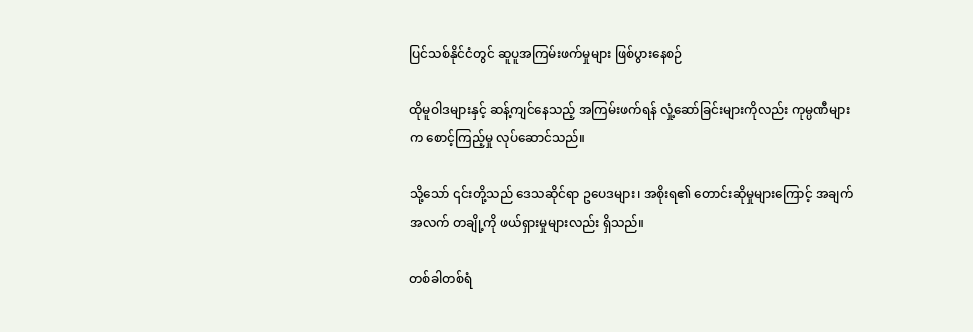ပြင်သစ်နိုင်ငံတွင် ဆူပူအကြမ်းဖက်မှုများ ဖြစ်ပွားနေစဉ်

ထိုမူဝါဒများနှင့် ဆန့်ကျင်နေသည့် အကြမ်းဖက်ရန် လှုံ့ဆော်ခြင်းများကိုလည်း ကုမ္ပဏီများက စောင့်ကြည့်မှု လုပ်ဆောင်သည်။

သို့သော် ၎င်းတို့သည် ဒေသဆိုင်ရာ ဥပေဒများ၊ အစိုးရ၏ တောင်းဆိုမှုများကြောင့် အချက်အလက် တချို့ကို ဖယ်ရှားမှုများလည်း ရှိသည်။

တစ်ခါတစ်ရံ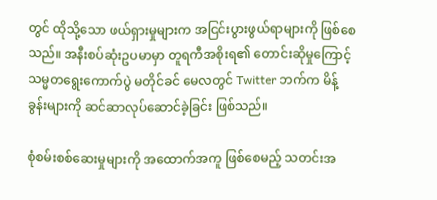တွင် ထိုသို့သော ဖယ်ရှားမှုများက အငြင်းပွားဖွယ်ရာများကို ဖြစ်စေသည်။ အနီးစပ်ဆုံးဥပမာမှာ တူရကီအစိုးရ၏ တောင်းဆိုမှုကြောင့် သမ္မတရွေးကောက်ပွဲ မတိုင်ခင် မေလတွင် Twitter ဘက်က မိန့်ခွန်းများကို ဆင်ဆာလုပ်ဆောင်ခဲ့ခြင်း ဖြစ်သည်။

စုံစမ်းစစ်ဆေးမှုများကို အထောက်အကူ ဖြစ်စေမည့် သတင်းအ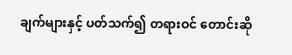ချက်များနှင့် ပတ်သက်၍ တရားဝင် တောင်းဆို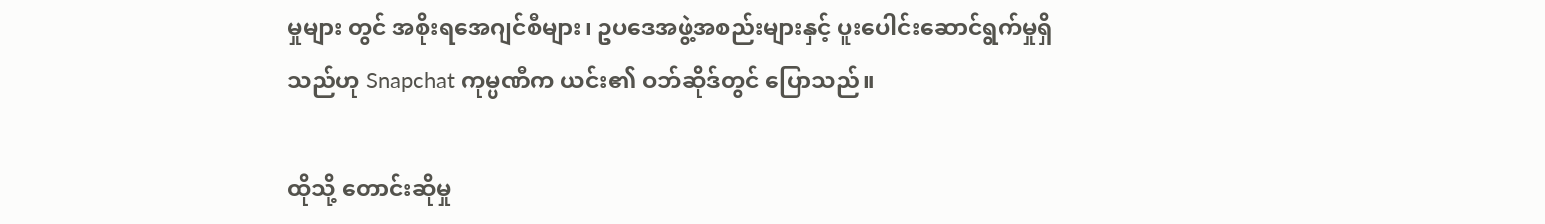မှုများ တွင် အစိုးရအေဂျင်စီများ၊ ဥပဒေအဖွဲ့အစည်းများနှင့် ပူးပေါင်းဆောင်ရွက်မှုရှိသည်ဟု Snapchat ကုမ္ပဏီက ယင်း၏ ဝဘ်ဆိုဒ်တွင် ပြောသည်။

ထိုသို့ တောင်းဆိုမှု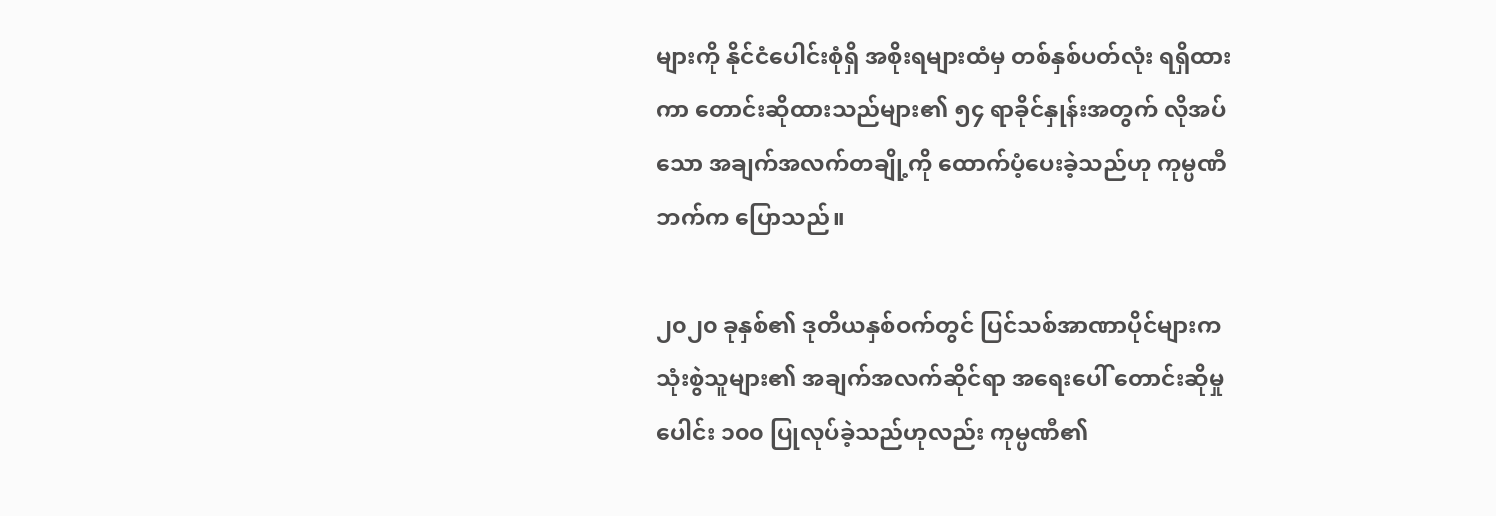များကို နိုင်ငံပေါင်းစုံရှိ အစိုးရများထံမှ တစ်နှစ်ပတ်လုံး ရရှိထားကာ တောင်းဆိုထားသည်များ၏ ၅၄ ရာခိုင်နှုန်းအတွက် လိုအပ်သော အချက်အလက်တချို့ကို ထောက်ပံ့ပေးခဲ့သည်ဟု ကုမ္ပဏီဘက်က ပြောသည်။

၂၀၂၀ ခုနှစ်၏ ဒုတိယနှစ်ဝက်တွင် ပြင်သစ်အာဏာပိုင်များက သုံးစွဲသူများ၏ အချက်အလက်ဆိုင်ရာ အရေးပေါ် တောင်းဆိုမှုပေါင်း ၁၀၀ ပြုလုပ်ခဲ့သည်ဟုလည်း ကုမ္ပဏီ၏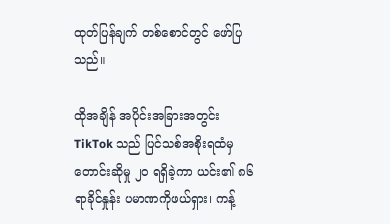ထုတ်ပြန်ချက် တစ်စောင်တွင် ဖော်ပြသည်။

ထိုအချိန် အပိုင်းအခြားအတွင်း TikTok သည် ပြင်သစ်အစိုးရထံမှ တောင်းဆိုမှု ၂၀ ရရှိခဲ့ကာ ယင်း၏ ၈၆ ရာခိုင်နှုန်း ပမာဏကိုဖယ်ရှား၊ ကန့်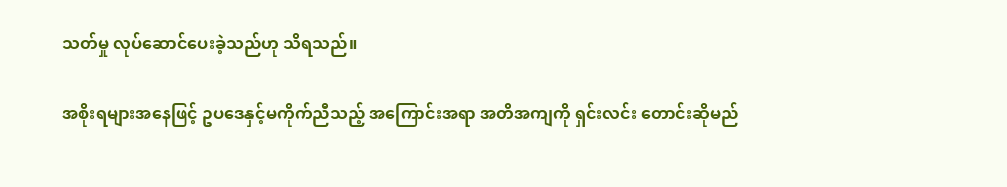သတ်မှု လုပ်ဆောင်ပေးခဲ့သည်ဟု သိရသည်။

အစိုးရများအနေဖြင့် ဥပဒေနှင့်မကိုက်ညီသည့် အကြောင်းအရာ အတိအကျကို ရှင်းလင်း တောင်းဆိုမည်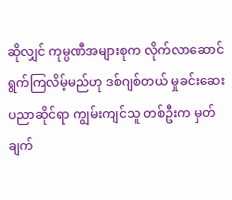ဆိုလျှင် ကုမ္ပဏီအများစုက လိုက်လာဆောင်ရွက်ကြလိမ့်မည်ဟု ဒစ်ဂျစ်တယ် မှုခင်းဆေးပညာဆိုင်ရာ ကျွမ်းကျင်သူ တစ်ဦးက မှတ်ချက်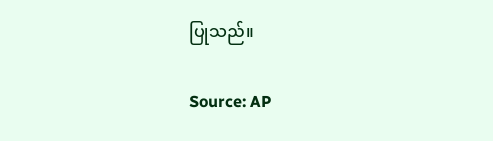ပြုသည်။

Source: AP